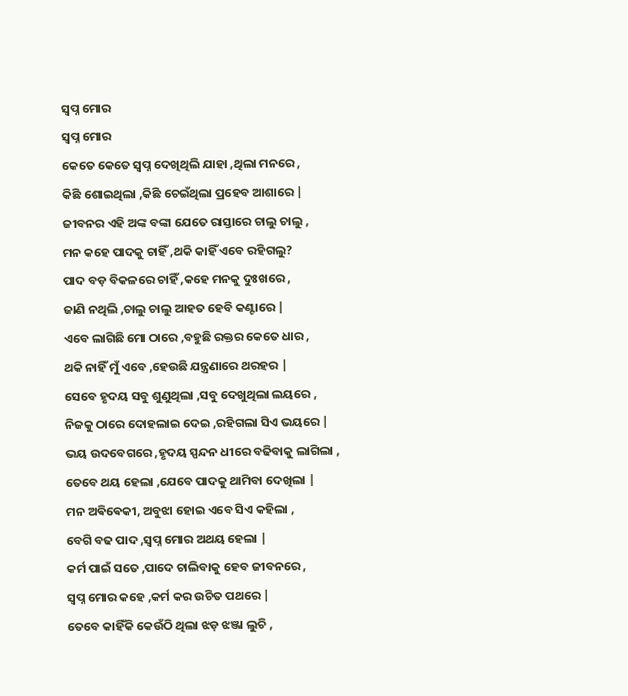ସ୍ବପ୍ନ ମୋର
ସ୍ବପ୍ନ ମୋର
କେତେ କେତେ ସ୍ବପ୍ନ ଦେଖିଥିଲି ଯାହା ,ଥିଲା ମନରେ ,
କିଛି ଶୋଇଥିଲା ,କିଛି ଚେଇଁଥିଲା ପ୍ରହେବ ଆଶାରେ |
ଜୀବନର ଏହି ଅଙ୍କ ବଙ୍କା ଯେତେ ରାସ୍ତାରେ ଚାଲୁ ଚାଲୁ ,
ମନ କହେ ପାଦକୁ ଚାହିଁ ,ଥକି କାହିଁ ଏବେ ରହିଗଲୁ?
ପାଦ ବଡ଼ ବିକଳରେ ଚାହିଁ ,କହେ ମନକୁ ଦୁଃଖରେ ,
ଜାଣି ନଥିଲି ,ଚାଲୁ ଚାଲୁ ଆହତ ହେବି କଣ୍ଟାରେ |
ଏବେ ଲାଗିଛି ମୋ ଠାରେ ,ବହୁଛି ରକ୍ତର କେତେ ଧାର ,
ଥକି ନାହିଁ ମୁଁ ଏବେ ,ହେଉଛି ଯନ୍ତ୍ରଣାରେ ଥରହର |
ସେବେ ହୃଦୟ ସବୁ ଶୁଣୁଥିଲା ,ସବୁ ଦେଖୁଥିଲା ଲୟରେ ,
ନିଜକୁ ଠାରେ ଦୋହଲାଇ ଦେଇ ,ରହିଗଲା ସିଏ ଭୟରେ |
ଭୟ ଉଦବେଗରେ ,ହୃଦୟ ସ୍ପନ୍ଦନ ଧୀରେ ବଢିବାକୁ ଲାଗିଲା ,
ତେବେ ଥୟ ହେଲା ,ଯେବେ ପାଦକୁ ଥାମିବା ଦେଖିଲା |
ମନ ଅଵିଵେକୀ, ଅବୁଝା ହୋଇ ଏବେ ସିଏ କହିଲା ,
ବେଗି ବଢ ପାଦ ,ସ୍ବପ୍ନ ମୋର ଅଥୟ ହେଲା |
କର୍ମ ପାଇଁ ସତେ ,ପାଦେ ଚାଲିବାକୁ ହେବ ଜୀବନରେ ,
ସ୍ବପ୍ନ ମୋର କହେ ,କର୍ମ କର ଉଚିତ ପଥରେ |
ତେବେ କାହିଁକି କେଉଁଠି ଥିଲା ଝଡ଼ ଝଞ୍ଜା ଲୁଚି ,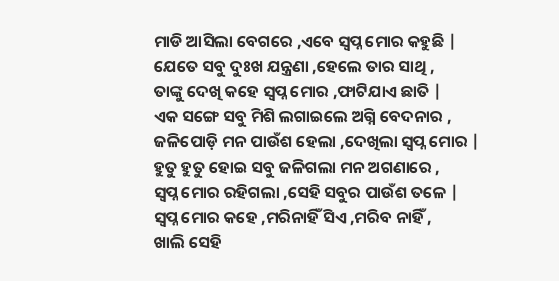ମାଡି ଆସିଲା ବେଗରେ ,ଏବେ ସ୍ବପ୍ନ ମୋର କହୁଛି |
ଯେତେ ସବୁ ଦୁଃଖ ଯନ୍ତ୍ରଣା ,ହେଲେ ତାର ସାଥି ,
ତାଙ୍କୁ ଦେଖି କହେ ସ୍ବପ୍ନ ମୋର ,ଫାଟିଯାଏ ଛାତି |
ଏକ ସଙ୍ଗେ ସବୁ ମିଶି ଲଗାଇଲେ ଅଗ୍ନି ବେଦନାର ,
ଜଳିପୋଡ଼ି ମନ ପାଉଁଶ ହେଲା ,ଦେଖିଲା ସ୍ବପ୍ନ ମୋର |
ହୁତୁ ହୁତୁ ହୋଇ ସବୁ ଜଳିଗଲା ମନ ଅଗଣାରେ ,
ସ୍ବପ୍ନ ମୋର ରହିଗଲା ,ସେହି ସବୁର ପାଉଁଶ ତଳେ |
ସ୍ବପ୍ନ ମୋର କହେ ,ମରିନାହିଁ ସିଏ ,ମରିବ ନାହିଁ ,
ଖାଲି ସେହି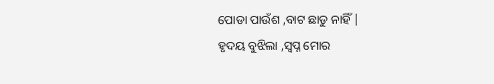ପୋଡା ପାଉଁଶ ,ବାଟ ଛାଡୁ ନାହିଁ |
ହୃଦୟ ବୁଝିଲା ,ସ୍ବପ୍ନ ମୋର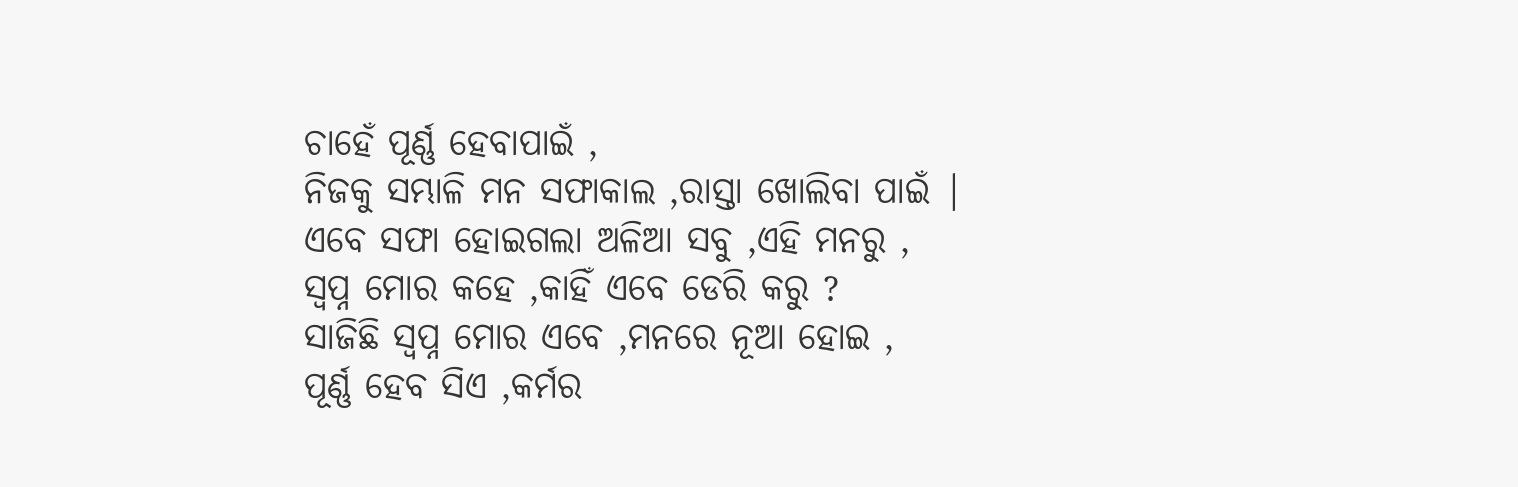ଚାହେଁ ପୂର୍ଣ୍ଣ ହେବାପାଇଁ ,
ନିଜକୁ ସମ୍ଭାଳି ମନ ସଫାକାଲ ,ରାସ୍ତା ଖୋଲିବା ପାଇଁ |
ଏବେ ସଫା ହୋଇଗଲା ଅଳିଆ ସବୁ ,ଏହି ମନରୁ ,
ସ୍ବପ୍ନ ମୋର କହେ ,କାହିଁ ଏବେ ଡେରି କରୁ ?
ସାଜିଛି ସ୍ବପ୍ନ ମୋର ଏବେ ,ମନରେ ନୂଆ ହୋଇ ,
ପୂର୍ଣ୍ଣ ହେବ ସିଏ ,କର୍ମର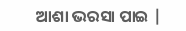ଆଶା ଭରସା ପାଇ |